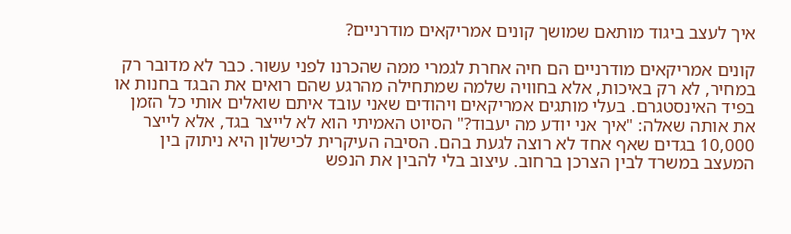איך לעצב ביגוד מותאם שמושך קונים אמריקאים מודרניים?

קונים אמריקאים מודרניים הם חיה אחרת לגמרי ממה שהכרנו לפני עשור. כבר לא מדובר רק במחיר, לא רק באיכות, אלא בחוויה שלמה שמתחילה מהרגע שהם רואים את הבגד בחנות או בפיד האינסטגרם. בעלי מותגים אמריקאים ויהודים שאני עובד איתם שואלים אותי כל הזמן את אותה שאלה: "איך אני יודע מה יעבוד?" הסיוט האמיתי הוא לא לייצר בגד, אלא לייצר 10,000 בגדים שאף אחד לא רוצה לגעת בהם. הסיבה העיקרית לכישלון היא ניתוק בין המעצב במשרד לבין הצרכן ברחוב. עיצוב בלי להבין את הנפש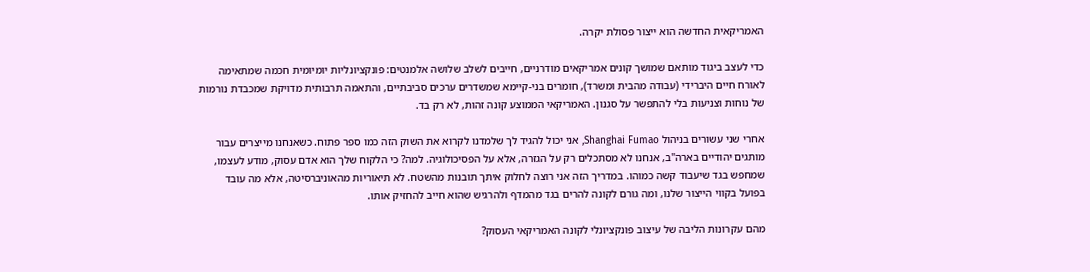האמריקאית החדשה הוא ייצור פסולת יקרה.

כדי לעצב ביגוד מותאם שמושך קונים אמריקאים מודרניים, חייבים לשלב שלושה אלמנטים: פונקציונליות יומיומית חכמה שמתאימה לאורח חיים היברידי (עבודה מהבית ומשרד), חומרים בני-קיימא שמשדרים ערכים סביבתיים, והתאמה תרבותית מדויקת שמכבדת נורמות של נוחות וצניעות בלי להתפשר על סגנון. האמריקאי הממוצע קונה זהות, לא רק בד.

אחרי שני עשורים בניהול Shanghai Fumao, אני יכול להגיד לך שלמדנו לקרוא את השוק הזה כמו ספר פתוח. כשאנחנו מייצרים עבור מותגים יהודיים בארה"ב, אנחנו לא מסתכלים רק על הגזרה, אלא על הפסיכולוגיה. למה? כי הלקוח שלך הוא אדם עסוק, מודע לעצמו, שמחפש בגד שיעבוד קשה כמוהו. במדריך הזה אני רוצה לחלוק איתך תובנות מהשטח. לא תיאוריות מהאוניברסיטה, אלא מה עובד בפועל בקווי הייצור שלנו, ומה גורם לקונה להרים בגד מהמדף ולהרגיש שהוא חייב להחזיק אותו.

מהם עקרונות הליבה של עיצוב פונקציונלי לקונה האמריקאי העסוק?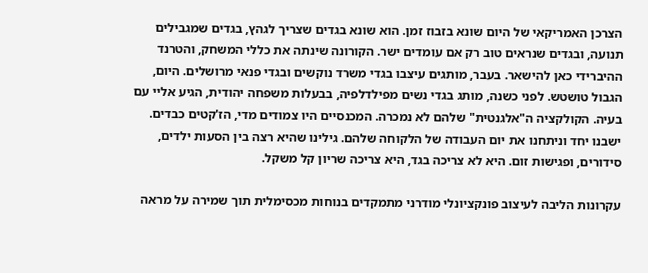הצרכן האמריקאי של היום שונא בזבוז זמן. הוא שונא בגדים שצריך לגהץ, בגדים שמגבילים תנועה, ובגדים שנראים טוב רק אם עומדים ישר. הקורונה שינתה את כללי המשחק, והטרנד ההיברידי כאן להישאר. בעבר, מותגים עיצבו בגדי משרד נוקשים ובגדי פנאי מרושלים. היום, הגבול טושטש. לפני כשנה, מותג בגדי נשים מפילדלפיה, בבעלות משפחה יהודית, הגיע אליי עם בעיה. הקולקציה ה"אלגנטית" שלהם לא נמכרה. המכנסיים היו צמודים מדי, הז'קטים כבדים. ישבנו יחד וניתחנו את יום העבודה של הלקוחה שלהם. גילינו שהיא רצה בין הסעות ילדים, סידורים, ופגישות זום. היא לא צריכה בגד, היא צריכה שריון קל משקל.

עקרונות הליבה לעיצוב פונקציונלי מודרני מתמקדים בנוחות מכסימלית תוך שמירה על מראה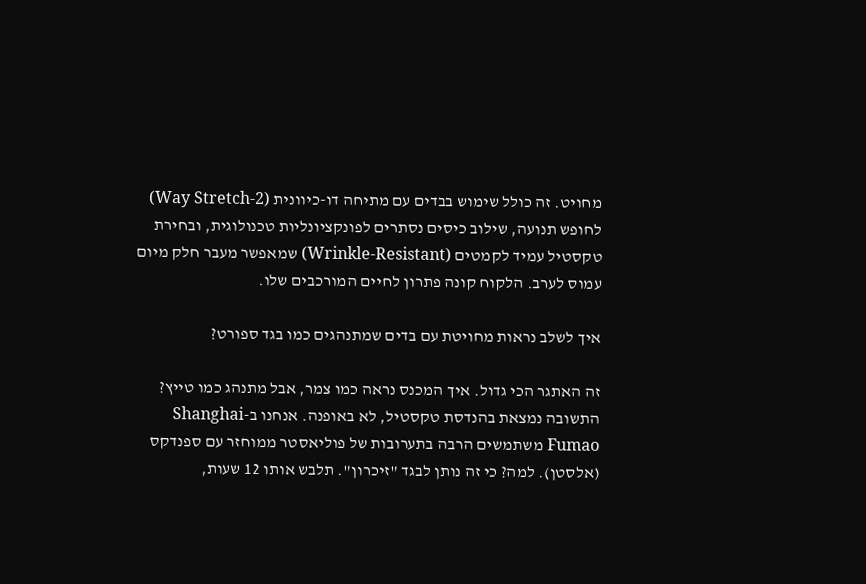מחויט. זה כולל שימוש בבדים עם מתיחה דו-כיוונית (2-Way Stretch) לחופש תנועה, שילוב כיסים נסתרים לפונקציונליות טכנולוגית, ובחירת טקסטיל עמיד לקמטים (Wrinkle-Resistant) שמאפשר מעבר חלק מיום עמוס לערב. הלקוח קונה פתרון לחיים המורכבים שלו.

איך לשלב נראות מחויטת עם בדים שמתנהגים כמו בגד ספורט?

זה האתגר הכי גדול. איך המכנס נראה כמו צמר, אבל מתנהג כמו טייץ? התשובה נמצאת בהנדסת טקסטיל, לא באופנה. אנחנו ב-Shanghai Fumao משתמשים הרבה בתערובות של פוליאסטר ממוחזר עם ספנדקס (אלסטן). למה? כי זה נותן לבגד "זיכרון". תלבש אותו 12 שעות,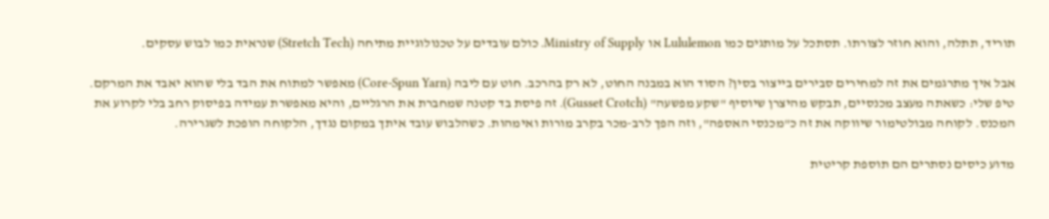תוריד, תתלה, והוא חוזר לצורתו. תסתכל על מותגים כמו Lululemon או Ministry of Supply. כולם עובדים על טכנולוגיית מתיחה (Stretch Tech) שנראית כמו לבוש עסקים.

אבל איך מתרגמים את זה למחירים סבירים בייצור בסין? הסוד הוא במבנה החוט, לא רק בהרכב. חוט עם ליבה (Core-Spun Yarn) מאפשר למתוח את הבד בלי שהוא יאבד את המרקם. טיפ שלי: כשאתה מעצב מכנסיים, תבקש מהיצרן שיוסיף "שקע מפשעה" (Gusset Crotch). זה פיסת בד קטנה שמחברת את הרגליים, והיא מאפשרת עמידה בפיסוק רחב בלי לקרוע את המכנס. לקוחה מבולטימור שיווקה את זה כ"מכנסי האספה", וזה הפך לרב-מכר בקרב מורות ואימהות. כשהלבוש עובד איתך במקום נגדך, הלקוחה הופכת לשגרירה.

מדוע כיסים נסתרים הם תוספת קריטית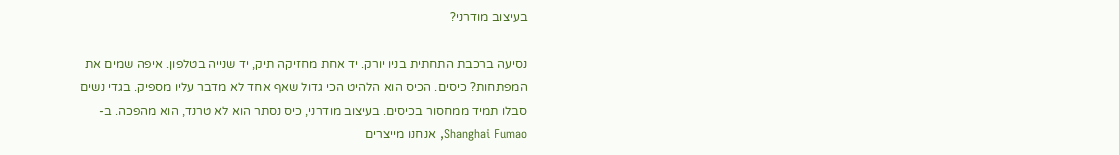בעיצוב מודרני?

נסיעה ברכבת התחתית בניו יורק. יד אחת מחזיקה תיק, יד שנייה בטלפון. איפה שמים את המפתחות? כיסים. הכיס הוא הלהיט הכי גדול שאף אחד לא מדבר עליו מספיק. בגדי נשים סבלו תמיד ממחסור בכיסים. בעיצוב מודרני, כיס נסתר הוא לא טרנד, הוא מהפכה. ב-Shanghai Fumao, אנחנו מייצרים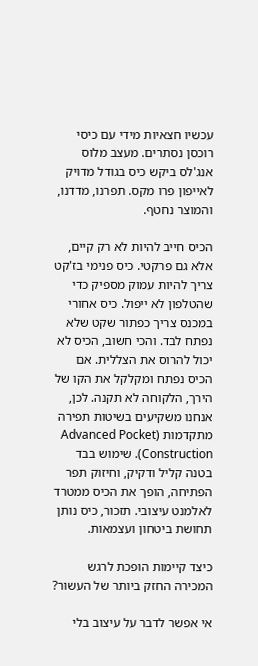עכשיו חצאיות מידי עם כיסי רוכסן נסתרים. מעצב מלוס אנג'לס ביקש כיס בגודל מדויק לאייפון פרו מקס. תפרנו, מדדנו, והמוצר נחטף.

הכיס חייב להיות לא רק קיים, אלא גם פרקטי. כיס פנימי בז'קט צריך להיות עמוק מספיק כדי שהטלפון לא ייפול. כיס אחורי במכנס צריך כפתור שקט שלא נפתח לבד. והכי חשוב, הכיס לא יכול להרוס את הצללית. אם הכיס נפתח ומקלקל את הקו של הירך, הלקוחה לא תקנה. לכן, אנחנו משקיעים בשיטות תפירה מתקדמות (Advanced Pocket Construction). שימוש בבד בטנה קליל ודקיק, וחיזוק תפר הפתיחה, הופך את הכיס ממטרד לאלמנט עיצובי. תזכור, כיס נותן תחושת ביטחון ועצמאות.

כיצד קיימות הופכת לרגש המכירה החזק ביותר של העשור?

אי אפשר לדבר על עיצוב בלי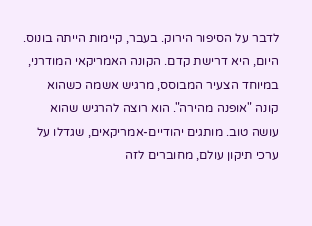לדבר על הסיפור הירוק. בעבר, קיימות הייתה בונוס. היום, היא דרישת קדם. הקונה האמריקאי המודרני, במיוחד הצעיר המבוסס, מרגיש אשמה כשהוא קונה "אופנה מהירה". הוא רוצה להרגיש שהוא עושה טוב. מותגים יהודיים-אמריקאים, שגדלו על ערכי תיקון עולם, מחוברים לזה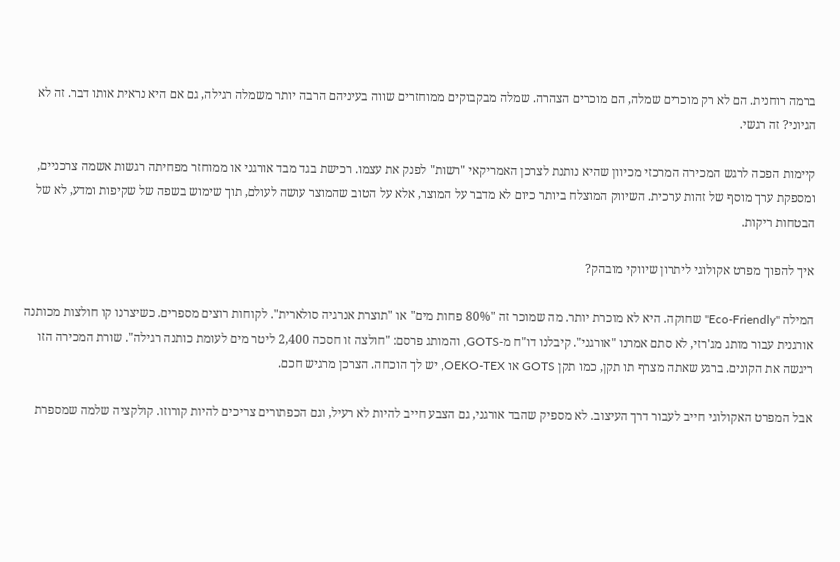ברמה רוחנית. הם לא רק מוכרים שמלה, הם מוכרים הצהרה. שמלה מבקבוקים ממוחזרים שווה בעיניהם הרבה יותר משמלה רגילה, גם אם היא נראית אותו דבר. זה לא הגיוני? זה רגשי.

קיימות הפכה לרגש המכירה המרכזי מכיוון שהיא נותנת לצרכן האמריקאי "רשות" לפנק את עצמו. רכישת בגד מבד אורגני או ממוחזר מפחיתה רגשות אשמה צרכניים, ומספקת ערך מוסף של זהות ערכית. השיווק המוצלח ביותר כיום לא מדבר על המוצר, אלא על הטוב שהמוצר עושה לעולם, תוך שימוש בשפה של שקיפות ומדע, לא של הבטחות ריקות.

איך להפוך מפרט אקולוגי ליתרון שיווקי מובהק?

המילה "Eco-Friendly" שחוקה. היא לא מוכרת יותר. מה שמוכר זה "80% פחות מים" או "תוצרת אנרגיה סולארית". לקוחות רוצים מספרים. כשיצרנו קו חולצות מכותנה אורגנית עבור מותג מג'רזי, לא סתם אמרנו "אורגני". קיבלנו דו"ח מ-GOTS, והמותג פרסם: "חולצה זו חסכה 2,400 ליטר מים לעומת כותנה רגילה". שורת המכירה הזו ריגשה את הקונים. ברגע שאתה מצרף תו תקן, כמו תקן GOTS או OEKO-TEX, יש לך הוכחה. הצרכן מרגיש חכם.

אבל המפרט האקולוגי חייב לעבור דרך העיצוב. לא מספיק שהבד אורגני, גם הצבע חייב להיות לא רעיל, וגם הכפתורים צריכים להיות קורוזו. קולקציה שלמה שמספרת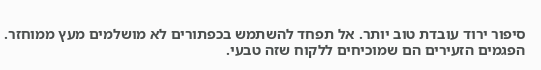סיפור ירוד עובדת טוב יותר. אל תפחד להשתמש בכפתורים לא מושלמים מעץ ממוחזר. הפגמים הזעירים הם שמוכיחים ללקוח שזה טבעי.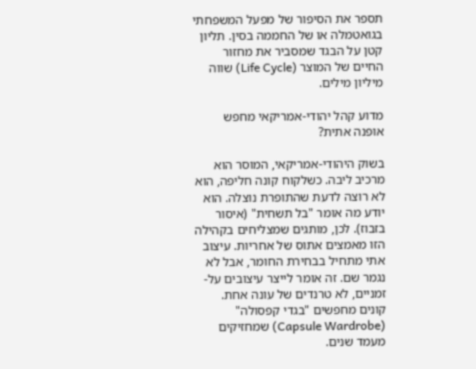תספר את הסיפור של מפעל המשפחתי בגואטמלה או של החממה בסין. תליון קטן על הבגד שמסביר את מחזור החיים של המוצר (Life Cycle) שווה מיליון מילים.

מדוע קהל יהודי-אמריקאי מחפש אופנה אתית?

בשוק היהודי-אמריקאי, המוסר הוא מרכיב ליבה. כשלקוח קונה חליפה, הוא לא רוצה לדעת שהתופרת נוצלה. הוא יודע מה אומר "בל תשחית" (איסור בזבוז). לכן, מותגים שמצליחים בקהילה הזו מאמצים אתוס של אחריות. עיצוב אתי מתחיל בבחירת החומר, אבל לא נגמר שם. זה אומר לייצר עיצובים על-זמניים, לא טרנדים של עונה אחת. קונים מחפשים "בגדי קפסולה" (Capsule Wardrobe) שמחזיקים מעמד שנים.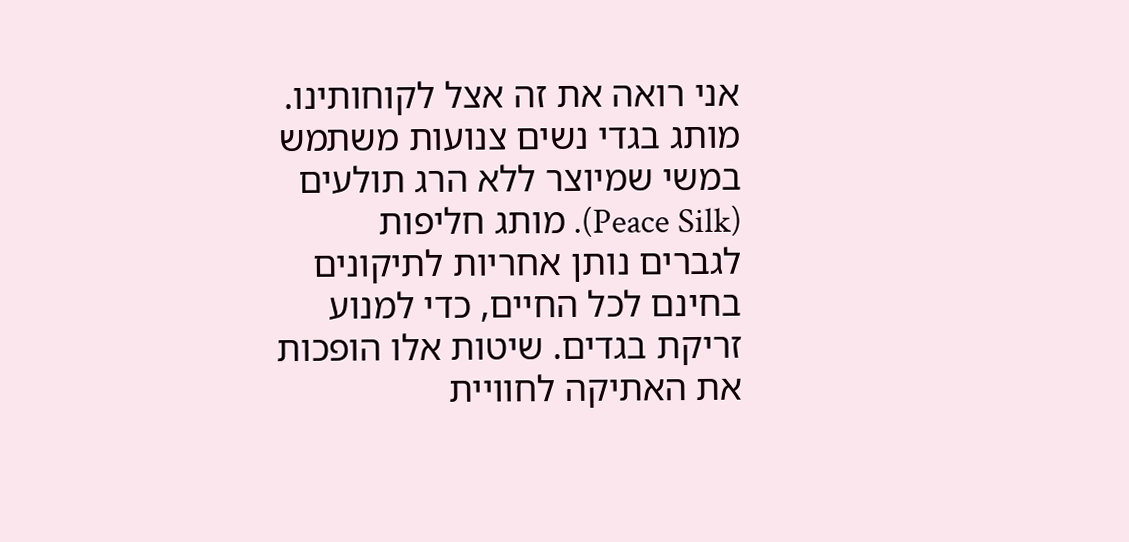אני רואה את זה אצל לקוחותינו. מותג בגדי נשים צנועות משתמש במשי שמיוצר ללא הרג תולעים (Peace Silk). מותג חליפות לגברים נותן אחריות לתיקונים בחינם לכל החיים, כדי למנוע זריקת בגדים. שיטות אלו הופכות את האתיקה לחוויית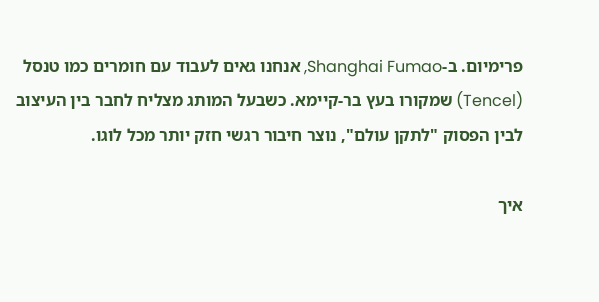פרימיום. ב-Shanghai Fumao, אנחנו גאים לעבוד עם חומרים כמו טנסל (Tencel) שמקורו בעץ בר-קיימא. כשבעל המותג מצליח לחבר בין העיצוב לבין הפסוק "לתקן עולם", נוצר חיבור רגשי חזק יותר מכל לוגו.

איך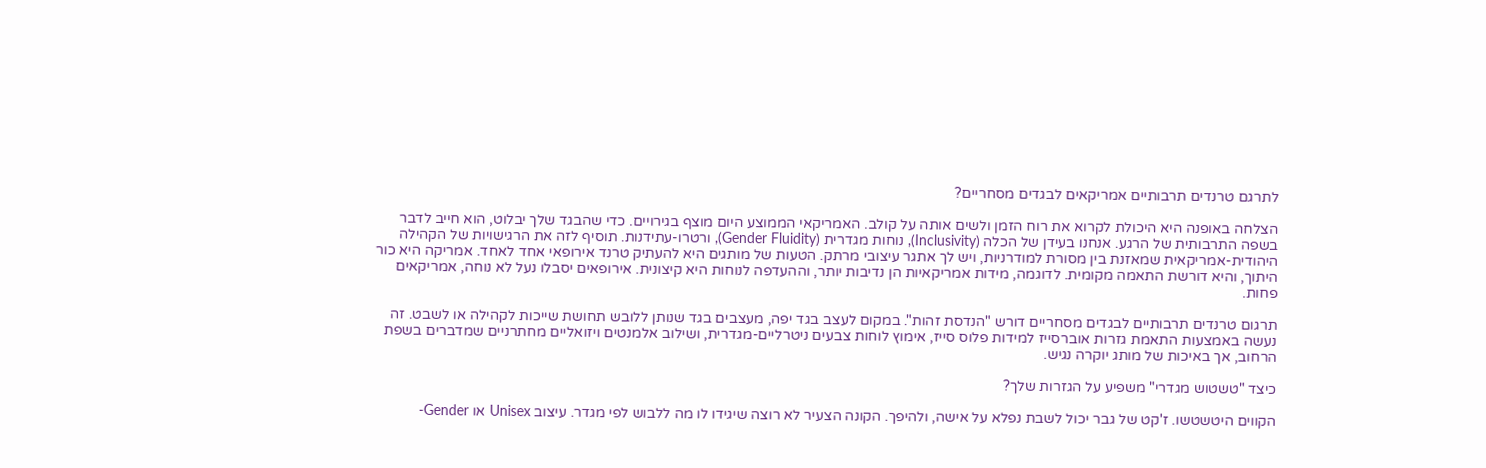לתרגם טרנדים תרבותיים אמריקאים לבגדים מסחריים?

הצלחה באופנה היא היכולת לקרוא את רוח הזמן ולשים אותה על קולב. האמריקאי הממוצע היום מוצף בגירויים. כדי שהבגד שלך יבלוט, הוא חייב לדבר בשפה התרבותית של הרגע. אנחנו בעידן של הכלה (Inclusivity), נוחות מגדרית (Gender Fluidity), ורטרו-עתידנות. תוסיף לזה את הרגישויות של הקהילה היהודית-אמריקאית שמאזנת בין מסורת למודרניות, ויש לך אתגר עיצובי מרתק. הטעות של מותגים היא להעתיק טרנד אירופאי אחד לאחד. אמריקה היא כור היתוך, והיא דורשת התאמה מקומית. לדוגמה, מידות אמריקאיות הן נדיבות יותר, וההעדפה לנוחות היא קיצונית. אירופאים יסבלו נעל לא נוחה, אמריקאים פחות.

תרגום טרנדים תרבותיים לבגדים מסחריים דורש "הנדסת זהות". במקום לעצב בגד יפה, מעצבים בגד שנותן ללובש תחושת שייכות לקהילה או לשבט. זה נעשה באמצעות התאמת גזרות אוברסייז למידות פלוס סייז, אימוץ לוחות צבעים ניטרליים-מגדרית, ושילוב אלמנטים ויזואליים מחתרניים שמדברים בשפת הרחוב, אך באיכות של מותג יוקרה נגיש.

כיצד "טשטוש מגדרי" משפיע על הגזרות שלך?

הקווים היטשטשו. ז'קט של גבר יכול לשבת נפלא על אישה, ולהיפך. הקונה הצעיר לא רוצה שיגידו לו מה ללבוש לפי מגדר. עיצוב Unisex או Gender-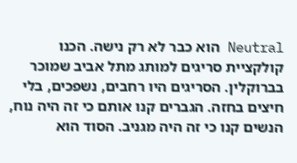Neutral הוא כבר לא רק נישה. הכנו קולקציית סריגים למותג מתל אביב שמוכר בברוקלין. הסריגים היו רחבים, נשפכים, בלי חיצים בחזה. הגברים קנו אותם כי זה היה נוח, הנשים קנו כי זה היה מגניב. הסוד הוא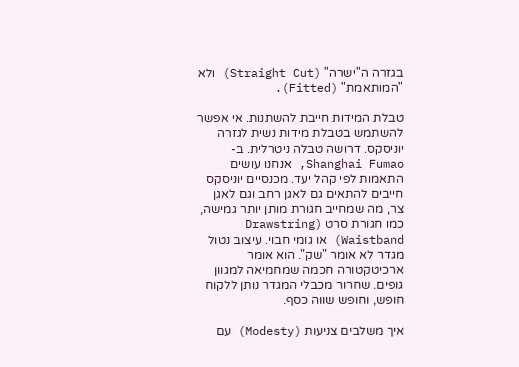בגזרה ה"ישרה" (Straight Cut) ולא "המותאמת" (Fitted).

טבלת המידות חייבת להשתנות. אי אפשר להשתמש בטבלת מידות נשית לגזרה יוניסקס. דרושה טבלה ניטרלית. ב-Shanghai Fumao, אנחנו עושים התאמות לפי קהל יעד. מכנסיים יוניסקס חייבים להתאים גם לאגן רחב וגם לאגן צר, מה שמחייב חגורת מותן יותר גמישה, כמו חגורת סרט (Drawstring Waistband) או גומי חבוי. עיצוב נטול מגדר לא אומר "שק". הוא אומר ארכיטקטורה חכמה שמחמיאה למגוון גופים. שחרור מכבלי המגדר נותן ללקוח חופש, וחופש שווה כסף.

איך משלבים צניעות (Modesty) עם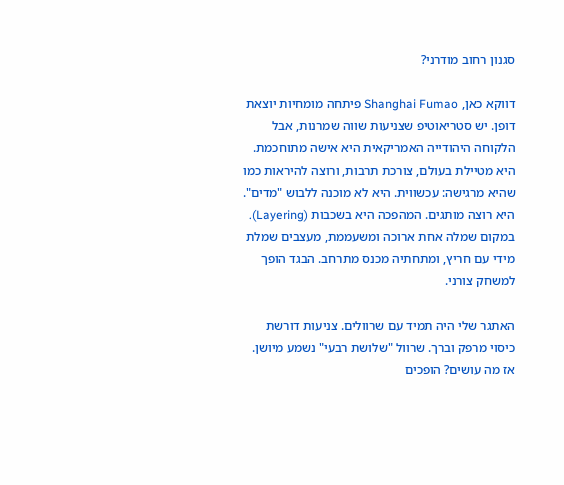סגנון רחוב מודרני?

דווקא כאן, Shanghai Fumao פיתחה מומחיות יוצאת דופן. יש סטריאוטיפ שצניעות שווה שמרנות, אבל הלקוחה היהודייה האמריקאית היא אישה מתוחכמת. היא מטיילת בעולם, צורכת תרבות, ורוצה להיראות כמו שהיא מרגישה: עכשווית. היא לא מוכנה ללבוש "מדים". היא רוצה מותגים. המהפכה היא בשכבות (Layering). במקום שמלה אחת ארוכה ומשעממת, מעצבים שמלת מידי עם חריץ, ומתחתיה מכנס מתרחב. הבגד הופך למשחק צורני.

האתגר שלי היה תמיד עם שרוולים. צניעות דורשת כיסוי מרפק וברך. שרוול "שלושת רבעי" נשמע מיושן. אז מה עושים? הופכים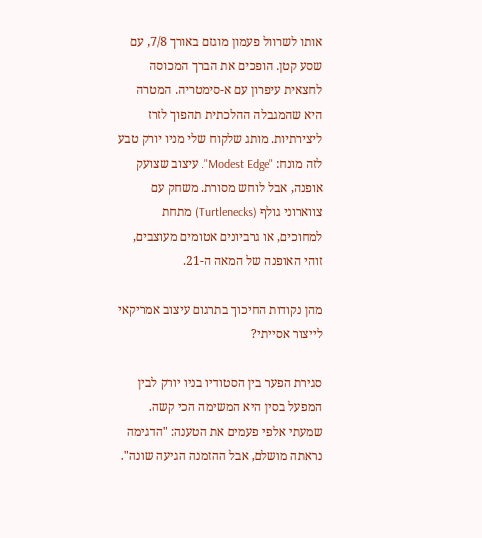אותו לשרוול פעמון מוגזם באורך 7/8, עם שסע קטן. הופכים את הברך המכוסה לחצאית עיפרון עם א-סימטריה. המטרה היא שהמגבלה ההלכתית תהפוך לזרז ליצירתיות. מותג שלקוח שלי מניו יורק טבע לזה מונח: "Modest Edge". עיצוב שצועק אופנה, אבל לוחש מסורת. משחק עם צווארוני גולף (Turtlenecks) מתחת למחוכים, או גרביונים אטומים מעוצבים, זוהי האופנה של המאה ה-21.

מהן נקודות החיכוך בתרגום עיצוב אמריקאי לייצור אסייתי?

סגירת הפער בין הסטודיו בניו יורק לבין המפעל בסין היא המשימה הכי קשה. שמעתי אלפי פעמים את הטענה: "הדגימה נראתה מושלם, אבל ההזמנה הגיעה שונה".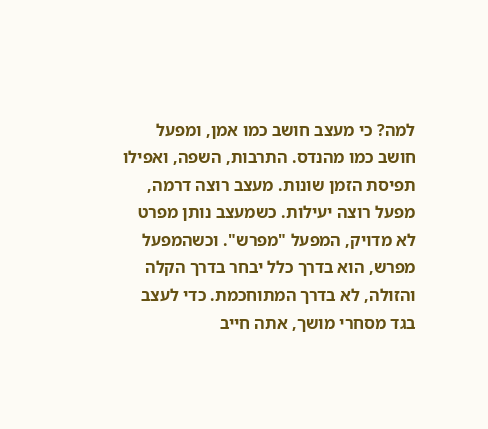למה? כי מעצב חושב כמו אמן, ומפעל חושב כמו מהנדס. התרבות, השפה, ואפילו תפיסת הזמן שונות. מעצב רוצה דרמה, מפעל רוצה יעילות. כשמעצב נותן מפרט לא מדויק, המפעל "מפרש". וכשהמפעל מפרש, הוא בדרך כלל יבחר בדרך הקלה והזולה, לא בדרך המתוחכמת. כדי לעצב בגד מסחרי מושך, אתה חייב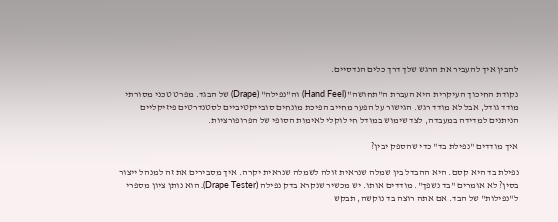להבין איך להעביר את הרגש שלך דרך כלים הנדסיים.

נקודת החיכוך העיקרית היא העברת ה"תחושה" (Hand Feel) וה"נפילה" (Drape) של הבגד. מפרט טכני מסורתי מודד גודל, אבל לא מודד רגש. הגישור על הפער מחייב הפיכת מונחים סובייקטיביים לסטנדרטים פיזיקליים הניתנים למדידה במעבדה, לצד שימוש במודל חי לוקלי לאימות הסופי של הפרופורציות.

איך מודדים "נפילת בד" כדי שהספק יבין?

נפילת בד היא קסם. היא ההבדל בין שמלה שנראית זולה לשמלה שנראית יקרה. איך מסבירים את זה למנהל ייצור בסין? לא אומרים "בד נשפך". מודדים אותו. יש מכשיר שנקרא בדק נפילה (Drape Tester). הוא נותן ציון מספרי ל"נפילות" של הבד. אם אתה רוצה בד נוקשה, תבקש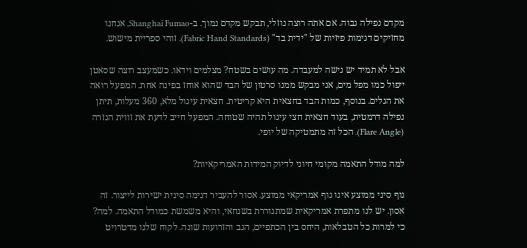מקדם נפילה גבוה. אם אתה רוצה נוזלי, תבקש מקדם נמוך. ב-Shanghai Fumao, אנחנו מחזיקים דגימות פיזיות של "ידית בד" (Fabric Hand Standards). זוהי ספריית מישוש.

אבל לא תמיד יש גישה למעבדה. מה עושים בשטח? מצלמים וידאו. כשמעצב רוצה שסאטן ייפול כמו מפל מים, אני מבקש ממנו סרטון של הבד שהוא אוחז בפינה אחת. המפעל רואה את הגלים. בנוסף, כמות הבד בחצאית היא קריטית. חצאית עיגול מלא, 360 מעלות, תיתן נפילה דרמטית, בעוד חצאית חצי עיגול תהיה שטוחה. המפעל חייב לדעת את זווית הגזרה (Flare Angle). הכל זה מתמטיקה של יופי.

למה מודל התאמה מקומי חיוני לדיוק המידות האמריקאיות?

גוף סיני ממוצע אינו גוף אמריקאי ממוצע. אסור להעביר דגימה סינית ישירות לייצור. זה אסון. יש לנו מתפרת אמריקאית שמתגוררת בשנחאי, והיא משמשת כמודל התאמה. למה? כי למרות כל הטבלאות, היחס בין הכתפיים, הגב והזרועות שונה. לקוח שלנו מדטרויט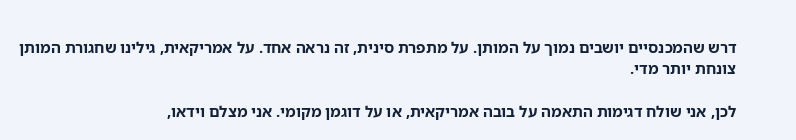דרש שהמכנסיים יושבים נמוך על המותן. על מתפרת סינית, זה נראה אחד. על אמריקאית, גילינו שחגורת המותן צונחת יותר מדי.

לכן, אני שולח דגימות התאמה על בובה אמריקאית, או על דוגמן מקומי. אני מצלם וידאו,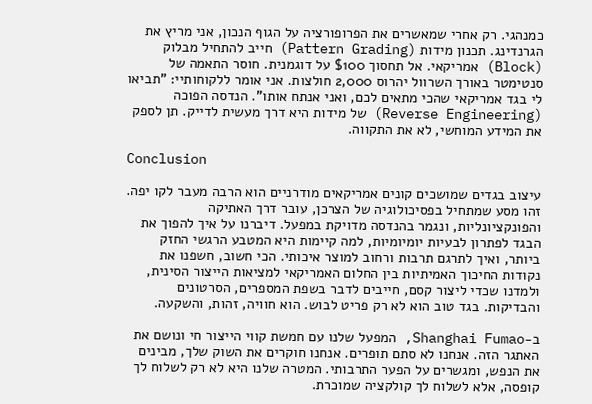כמנהגי. רק אחרי שמאשרים את הפרופורציה על הגוף הנכון, אני מריץ את הגרנדינג. תכנון מידות (Pattern Grading) חייב להתחיל מבלוק (Block) אמריקאי. אל תחסוך $100 על דוגמנית. חוסר התאמה של סנטימטר באורך השרוול יהרוס 2,000 חולצות. אני אומר ללקוחותיי: "תביאו לי בגד אמריקאי שהכי מתאים לכם, ואני אנתח אותו". הנדסה הפוכה (Reverse Engineering) של מידות היא דרך מעשית לדייק. תן לספק את המידע המוחשי, לא את התקווה.

Conclusion

עיצוב בגדים שמושכים קונים אמריקאים מודרניים הוא הרבה מעבר לקו יפה. זהו מסע שמתחיל בפסיכולוגיה של הצרכן, עובר דרך האתיקה והפונקציונליות, ונגמר בהנדסה מדויקת במפעל. דיברנו על איך להפוך את הבגד לפתרון לבעיות יומיומיות, למה קיימות היא המטבע הרגשי החזק ביותר, ואיך לתרגם תרבות ורחוב למוצר איכותי. הכי חשוב, חשפנו את נקודות החיכוך האמיתיות בין החלום האמריקאי למציאות הייצור הסינית, ולמדנו שכדי ליצור קסם, חייבים לדבר בשפת המספרים, הסרטונים והבדיקות. בגד טוב הוא לא רק פריט לבוש. הוא חוויה, זהות, והשקעה.

ב-Shanghai Fumao, המפעל שלנו עם חמשת קווי הייצור חי ונושם את האתגר הזה. אנחנו לא סתם תופרים. אנחנו חוקרים את השוק שלך, מבינים את הנפש, ומגשרים על הפער התרבותי. המטרה שלנו היא לא רק לשלוח לך קופסה, אלא לשלוח לך קולקציה שמוכרת.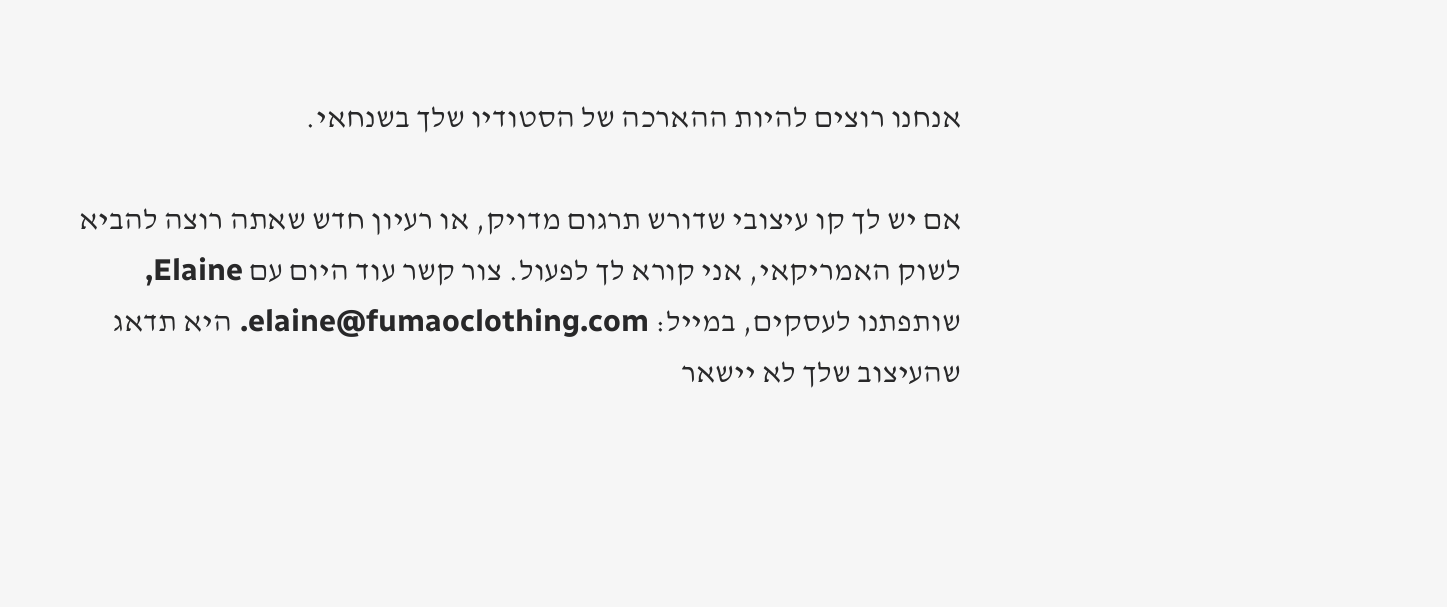אנחנו רוצים להיות ההארכה של הסטודיו שלך בשנחאי.

אם יש לך קו עיצובי שדורש תרגום מדויק, או רעיון חדש שאתה רוצה להביא לשוק האמריקאי, אני קורא לך לפעול. צור קשר עוד היום עם Elaine, שותפתנו לעסקים, במייל: elaine@fumaoclothing.com. היא תדאג שהעיצוב שלך לא יישאר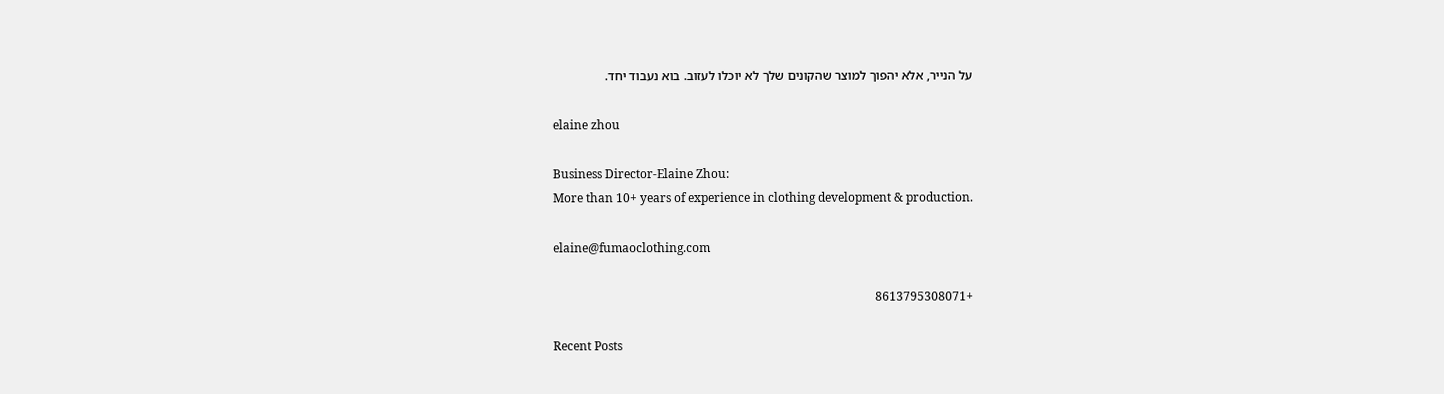על הנייר, אלא יהפוך למוצר שהקונים שלך לא יוכלו לעזוב. בוא נעבוד יחד.

elaine zhou

Business Director-Elaine Zhou:
More than 10+ years of experience in clothing development & production.

elaine@fumaoclothing.com

+8613795308071

Recent Posts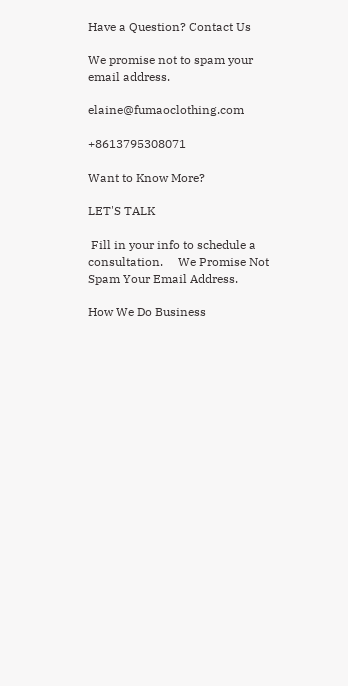Have a Question? Contact Us

We promise not to spam your email address.

elaine@fumaoclothing.com

+8613795308071

Want to Know More?

LET'S TALK

 Fill in your info to schedule a consultation.     We Promise Not Spam Your Email Address.

How We Do Business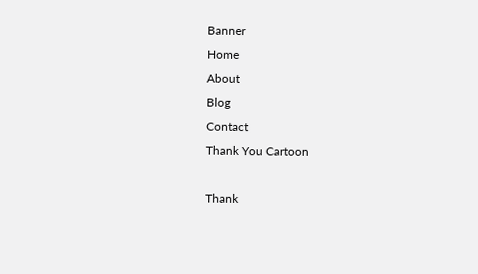Banner
Home
About
Blog
Contact
Thank You Cartoon

Thank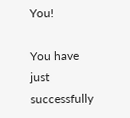You!

You have just successfully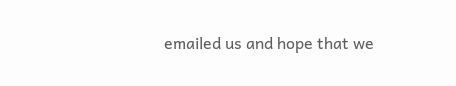emailed us and hope that we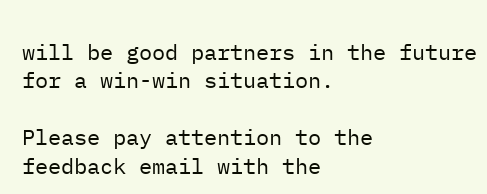will be good partners in the future for a win-win situation.

Please pay attention to the feedback email with the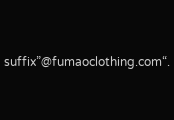suffix”@fumaoclothing.com“.